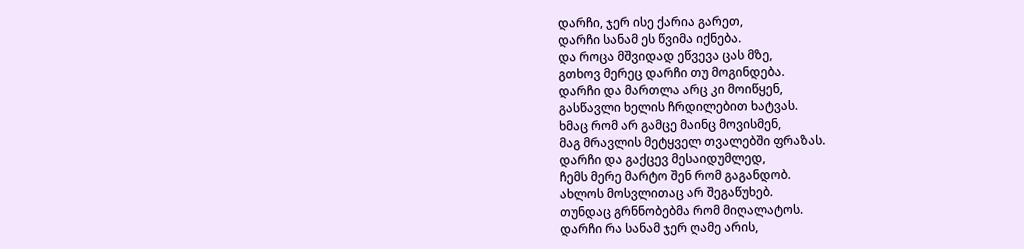დარჩი, ჯერ ისე ქარია გარეთ,
დარჩი სანამ ეს წვიმა იქნება.
და როცა მშვიდად ეწვევა ცას მზე,
გთხოვ მერეც დარჩი თუ მოგინდება.
დარჩი და მართლა არც კი მოიწყენ,
გასწავლი ხელის ჩრდილებით ხატვას.
ხმაც რომ არ გამცე მაინც მოვისმენ,
მაგ მრავლის მეტყველ თვალებში ფრაზას.
დარჩი და გაქცევ მესაიდუმლედ,
ჩემს მერე მარტო შენ რომ გაგანდობ.
ახლოს მოსვლითაც არ შეგაწუხებ.
თუნდაც გრნნობებმა რომ მიღალატოს.
დარჩი რა სანამ ჯერ ღამე არის,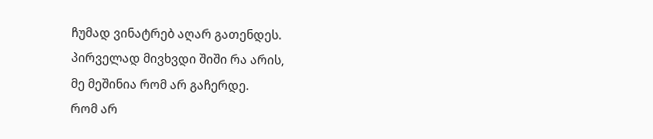ჩუმად ვინატრებ აღარ გათენდეს.
პირველად მივხვდი შიში რა არის,
მე მეშინია რომ არ გაჩერდე.
რომ არ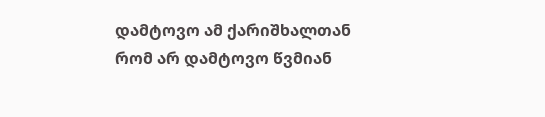დამტოვო ამ ქარიშხალთან
რომ არ დამტოვო წვმიან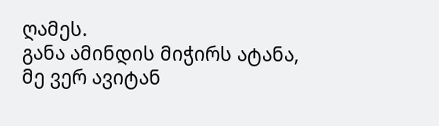ღამეს.
განა ამინდის მიჭირს ატანა,
მე ვერ ავიტან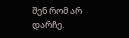შენ რომ არ დარჩე.